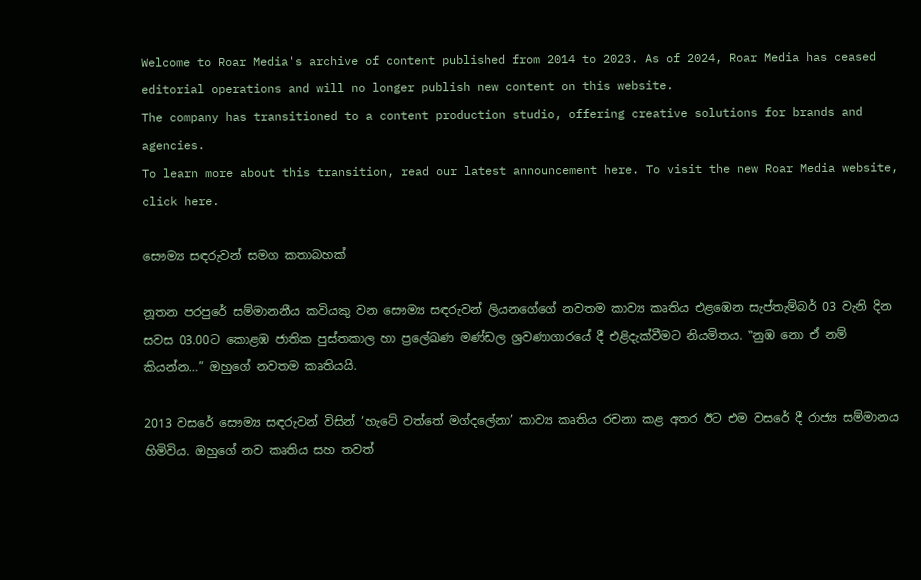Welcome to Roar Media's archive of content published from 2014 to 2023. As of 2024, Roar Media has ceased editorial operations and will no longer publish new content on this website.
The company has transitioned to a content production studio, offering creative solutions for brands and agencies.
To learn more about this transition, read our latest announcement here. To visit the new Roar Media website, click here.

සෞම්‍ය සඳරුවන් සමග කතාබහක්

නූතන පරපුරේ සම්මානනීය කවියකු වන සෞම්‍ය සඳරුවන් ලියනගේගේ නවතම කාව්‍ය කෘතිය එළඹෙන සැප්තැම්බර් 03 වැනි දින සවස 03.00ට කොළඹ ජාතික පුස්තකාල හා ප්‍රලේඛණ මණ්ඩල ශ්‍රවණාගාරයේ දී එළිදැක්වීමට නියමිතය. ‟නුඹ නො ඒ නම් කියන්න…” ඔහුගේ නවතම කෘතියයි.

2013 වසරේ සෞම්‍ය සඳරුවන් විසින් ‘හැටේ වත්තේ මග්දලේනා’ කාව්‍ය කෘතිය රචනා කළ අතර ඊට එම වසරේ දී රාජ්‍ය සම්මානය හිමිවිය. ඔහුගේ නව කෘතිය සහ තවත්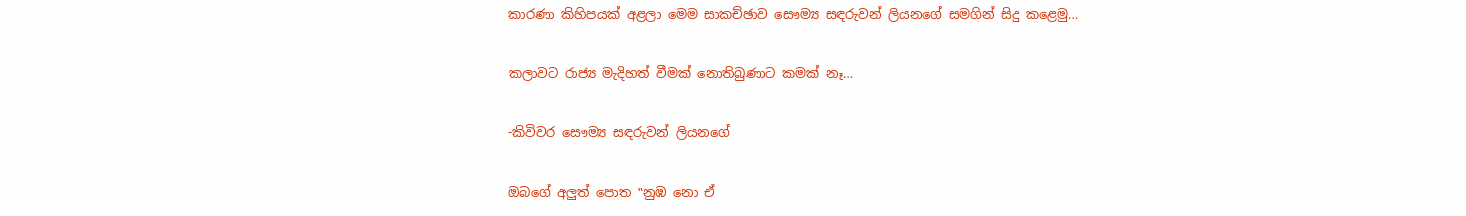කාරණා කිහිපයක් අළලා මෙම සාකච්ඡාව සෞම්‍ය සඳරුවන් ලියනගේ සමගින් සිදු කළෙමු…

කලාවට රාජ්‍ය මැදිහත් වීමක් නොතිබුණාට කමක් නෑ…

-කිවිවර සෞම්‍ය සඳරුවන් ලියනගේ

ඔබගේ අලුත් පොත ‟නුඹ නො ඒ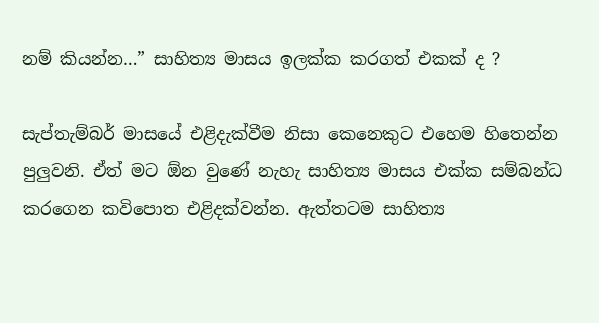නම් කියන්න…” සාහිත්‍ය මාසය ඉලක්ක කරගත් එකක් ද ?

සැප්තැම්බර් මාසයේ එළිදැක්වීම නිසා කෙනෙකුට එහෙම හිතෙන්න පුලුවනි. ඒත් මට ඕන වුණේ නැහැ සාහිත්‍ය මාසය එක්ක සම්බන්ධ කරගෙන කවිපොත එළිදක්වන්න. ඇත්තටම සාහිත්‍ය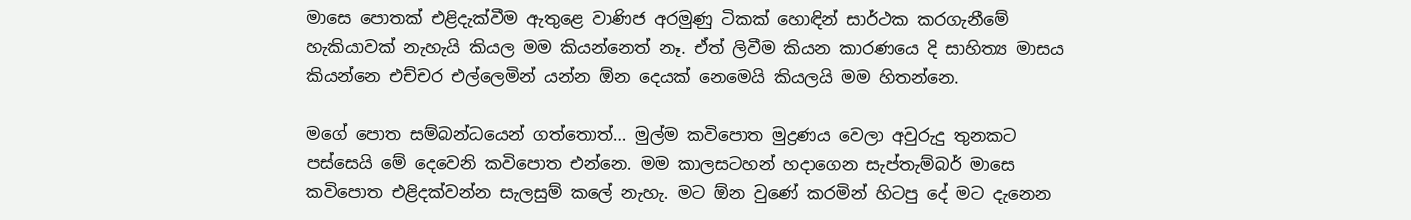මාසෙ පොතක් එළිදැක්වීම ඇතුළෙ වාණිජ අරමුණු ටිකක් හොඳින් සාර්ථක කරගැනීමේ හැකියාවක් නැහැයි කියල මම කියන්නෙත් නෑ. ඒත් ලිවීම කියන කාරණයෙ දි සාහිත්‍ය මාසය කියන්නෙ එච්චර එල්ලෙමින් යන්න ඕන දෙයක් නෙමෙයි කියලයි මම හිතන්නෙ.

මගේ පොත සම්බන්ධයෙන් ගත්තොත්… මුල්ම කවිපොත මුද්‍රණය වෙලා අවුරුදු තුනකට පස්සෙයි මේ දෙවෙනි කවිපොත එන්නෙ. මම කාලසටහන් හදාගෙන සැප්තැම්බර් මාසෙ කවිපොත එළිදක්වන්න සැලසුම් කලේ නැහැ. මට ඕන වුණේ කරමින් හිටපු දේ මට දැනෙන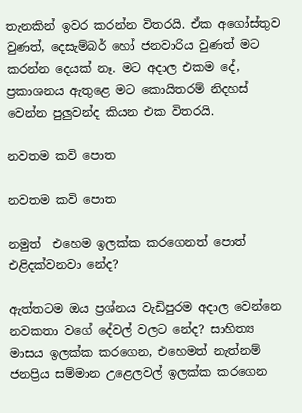තැනකින් ඉවර කරන්න විතරයි. ඒක අගෝස්තුව වුණත්, දෙසැම්බර් හෝ ජනවාරිය වුණත් මට කරන්න දෙයක් නෑ. මට අදාල එකම දේ, ප්‍රකාශනය ඇතුළෙ මට කොයිතරම් නිදහස් වෙන්න පුලුවන්ද කියන එක විතරයි.

නවතම කවි පොත

නවතම කවි පොත

නමුත්  එහෙම ඉලක්ක කරගෙනත් පොත් එළිදක්වනවා නේද?

ඇත්තටම ඔය ප්‍රශ්නය වැඩිපුරම අදාල වෙන්නෙ නවකතා වගේ දේවල් වලට නේද? සාහිත්‍ය මාසය ඉලක්ක කරගෙන, එහෙමත් නැත්නම් ජනප්‍රිය සම්මාන උළෙලවල් ඉලක්ක කරගෙන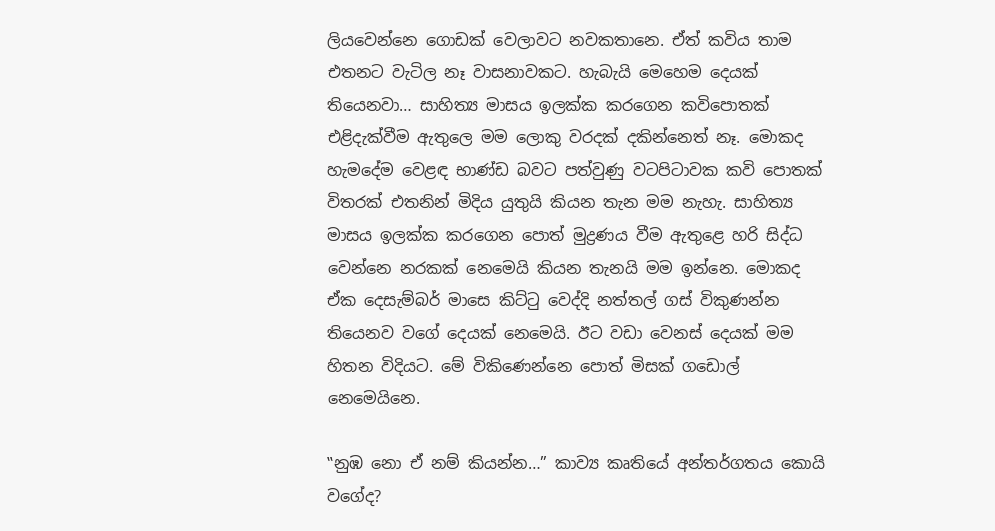ලියවෙන්නෙ ගොඩක් වෙලාවට නවකතානෙ. ඒත් කවිය තාම එතනට වැටිල නෑ වාසනාවකට. හැබැයි මෙහෙම දෙයක් තියෙනවා… සාහිත්‍ය මාසය ඉලක්ක කරගෙන කවිපොතක් එළිදැක්වීම ඇතුලෙ මම ලොකු වරදක් දකින්නෙත් නෑ. මොකද හැමදේම වෙළඳ භාණ්ඩ බවට පත්වුණු වටපිටාවක කවි පොතක් විතරක් එතනින් මිදිය යුතුයි කියන තැන මම නැහැ. සාහිත්‍ය මාසය ඉලක්ක කරගෙන පොත් මුද්‍රණය වීම ඇතුළෙ හරි සිද්ධ වෙන්නෙ නරකක් නෙමෙයි කියන තැනයි මම ඉන්නෙ. මොකද ඒක දෙසැම්බර් මාසෙ කිට්ටු වෙද්දි නත්තල් ගස් විකුණන්න තියෙනව වගේ දෙයක් නෙමෙයි. ඊට වඩා වෙනස් දෙයක් මම හිතන විදියට. මේ විකිණෙන්නෙ පොත් මිසක් ගඩොල් නෙමෙයිනෙ.

‟නුඹ නො ඒ නම් කියන්න…” කාව්‍ය කෘතියේ අන්තර්ගතය කොයි වගේද?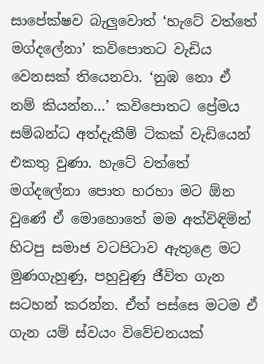සාපේක්ෂව බැලුවොත් ‘හැටේ වත්තේ මග්දලේනා’ කවිපොතට වැඩිය වෙනසක් තියෙනවා. ‘නුඹ නො ඒ නම් කියන්න…’ කවිපොතට ප්‍රේමය සම්බන්ධ අත්දැකීම් ටිකක් වැඩියෙන් එකතු වුණා. හැටේ වත්තේ මග්දලේනා පොත හරහා මට ඕන වුණේ ඒ මොහොතේ මම අත්විඳිමින් හිටපු සමාජ වටපිටාව ඇතුළෙ මට මුණගැහුණු, පහුවුණු ජීවිත ගැන සටහන් කරන්න. ඒත් පස්සෙ මටම ඒ ගැන යම් ස්වයං විවේචනයක්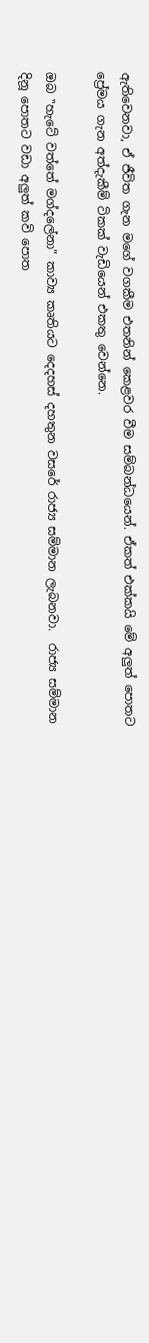ඇතිවෙනවා, ඒ ජීවිත ගැන මගේ වගකීම එතනින් කෙළවර වීම සම්බන්ධයෙන්. ඒකත් එක්කයි මේ අලුත් පොතට ප්‍රේමය ගැන අත්දැකීම් ටිකක් වැඩියෙන් එකතු වෙන්නෙ.

ඔබ ‟හැටේ වත්තේ මග්දලේනා” කාව්‍ය කෘතියට දෙදහස් දහතුන වසරේ රාජ්‍ය සම්මාන ලැබනවා.  රාජ්‍ය සම්මාන දිනූ පොතට වඩා අලුත් කවි පොත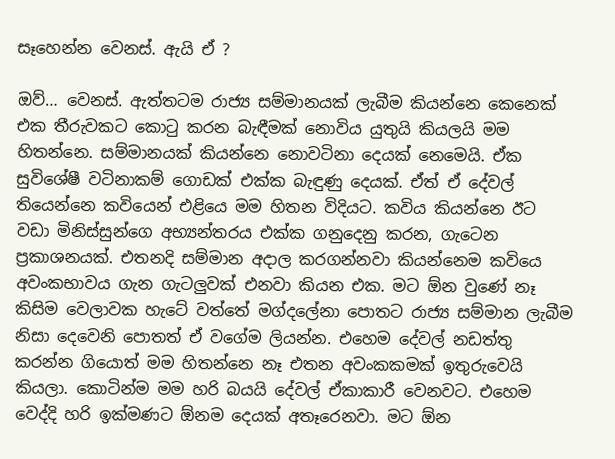සෑහෙන්න වෙනස්. ඇයි ඒ ?

ඔව්… වෙනස්. ඇත්තටම රාජ්‍ය සම්මානයක් ලැබීම කියන්නෙ කෙනෙක් එක තීරුවකට කොටු කරන බැඳීමක් නොවිය යුතුයි කියලයි මම හිතන්නෙ. සම්මානයක් කියන්නෙ නොවටිනා දෙයක් නෙමෙයි. ඒක සුවිශේෂී වටිනාකම් ගොඩක් එක්ක බැඳුණු දෙයක්. ඒත් ඒ දේවල් තියෙන්නෙ කවියෙන් එළියෙ මම හිතන විදියට. කවිය කියන්නෙ ඊට වඩා මිනිස්සුන්ගෙ අභ්‍යන්තරය එක්ක ගනුදෙනු කරන, ගැටෙන ප්‍රකාශනයක්. එතනදි සම්මාන අදාල කරගන්නවා කියන්නෙම කවියෙ අවංකභාවය ගැන ගැටලුවක් එනවා කියන එක. මට ඕන වුණේ නෑ කිසිම වෙලාවක හැටේ වත්තේ මග්දලේනා පොතට රාජ්‍ය සම්මාන ලැබීම නිසා දෙවෙනි පොතත් ඒ වගේම ලියන්න. එහෙම දේවල් නඩත්තු කරන්න ගියොත් මම හිතන්නෙ නෑ එතන අවංකකමක් ඉතුරුවෙයි කියලා. කොටින්ම මම හරි බයයි දේවල් ඒකාකාරී වෙනවට. එහෙම වෙද්දි හරි ඉක්මණට ඕනම දෙයක් අතෑරෙනවා. මට ඕන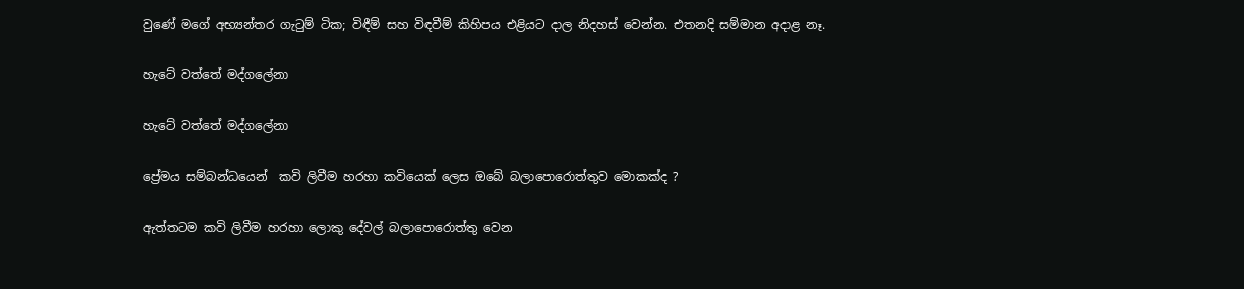වුණේ මගේ අභ්‍යන්තර ගැටුම් ටික; විඳීම් සහ විඳවීම් කිහිපය එළියට දාල නිදහස් වෙන්න. එතනදි සම්මාන අදාළ නෑ.

හැටේ වත්තේ මද්ගලේනා

හැටේ වත්තේ මද්ගලේනා

ප්‍රේමය සම්බන්ධයෙන්  කවි ලිවීම හරහා කවියෙක් ලෙස ඔබේ බලාපොරොත්තුව මොකක්ද ?

ඇත්තටම කවි ලිවීම හරහා ලොකු දේවල් බලාපොරොත්තු වෙන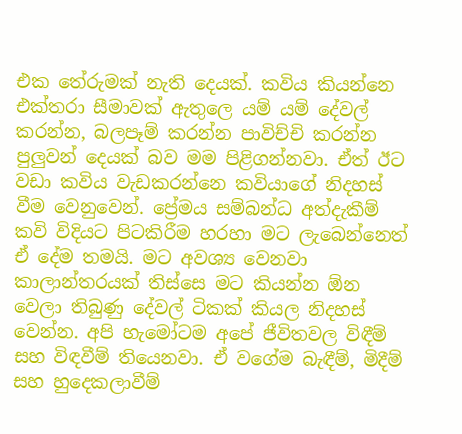එක තේරුමක් නැති දෙයක්. කවිය කියන්නෙ එක්තරා සීමාවක් ඇතුලෙ යම් යම් දේවල් කරන්න, බලපෑම් කරන්න පාවිච්චි කරන්න පුලුවන් දෙයක් බව මම පිළිගන්නවා. ඒත් ඊට වඩා කවිය වැඩකරන්නෙ කවියාගේ නිදහස් වීම වෙනුවෙන්. ප්‍රේමය සම්බන්ධ අත්දැකීම් කවි විදියට පිටකිරීම හරහා මට ලැබෙන්නෙත් ඒ දේම තමයි. මට අවශ්‍ය වෙනවා කාලාන්තරයක් තිස්සෙ මට කියන්න ඕන වෙලා තිබුණු දේවල් ටිකක් කියල නිදහස් වෙන්න. අපි හැමෝටම අපේ ජීවිතවල විඳීම් සහ විඳවීම් තියෙනවා. ඒ වගේම බැඳීම්, මිදීම් සහ හුදෙකලාවීම්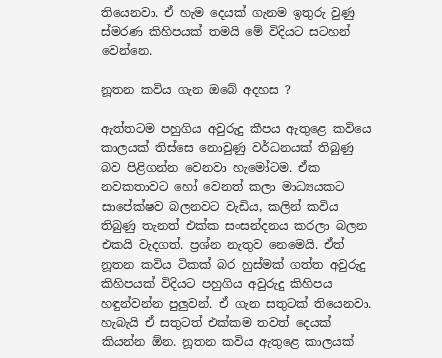තියෙනවා. ඒ හැම දෙයක් ගැනම ඉතුරු වුණු ස්මරණ කිහිපයක් තමයි මේ විදියට සටහන් වෙන්නෙ.

නූතන කවිය ගැන ඔබේ අදහස ?

ඇත්තටම පහුගිය අවුරුදු කීපය ඇතුළෙ කවියෙ කාලයක් තිස්සෙ නොවුණු වර්ධනයක් තිබුණු බව පිළිගන්න වෙනවා හැමෝටම. ඒක නවකතාවට හෝ වෙනත් කලා මාධ්‍යයකට සාපේක්ෂව බලනවට වැඩිය, කලින් කවිය තිබුණු තැනත් එක්ක සංසන්දනය කරලා බලන එකයි වැදගත්. ප්‍රශ්න නැතුව නෙමෙයි. ඒත් නූතන කවිය ටිකක් බර හුස්මක් ගත්ත අවුරුදු කිහිපයක් විදියට පහුගිය අවුරුදු කිහිපය හඳුන්වන්න පුලුවන්. ඒ ගැන සතුටක් තියෙනවා. හැබැයි ඒ සතුටත් එක්කම තවත් දෙයක් කියන්න ඕන. නූතන කවිය ඇතුළෙ කාලයක්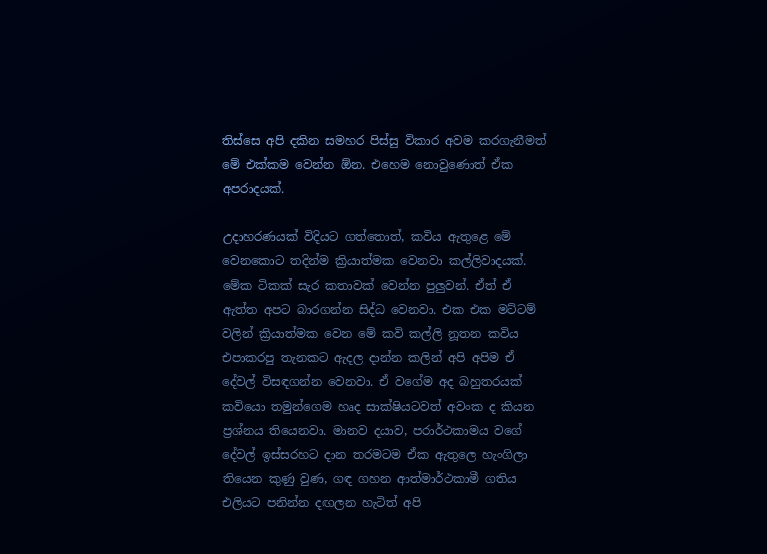තිස්සෙ අපි දකින සමහර පිස්සු විකාර අවම කරගැනීමත් මේ එක්කම වෙන්න ඕන. එහෙම නොවුණොත් ඒක අපරාදයක්.

උදාහරණයක් විදියට ගත්තොත්, කවිය ඇතුළෙ මේ වෙනකොට තදින්ම ක්‍රියාත්මක වෙනවා කල්ලිවාදයක්. මේක ටිකක් සැර කතාවක් වෙන්න පුලුවන්. ඒත් ඒ ඇත්ත අපට බාරගන්න සිද්ධ වෙනවා. එක එක මට්ටම් වලින් ක්‍රියාත්මක වෙන මේ කවි කල්ලි නූතන කවිය එපාකරපු තැනකට ඇදල දාන්න කලින් අපි අපිම ඒ දේවල් විසඳගන්න වෙනවා. ඒ වගේම අද බහුතරයක් කවියො තමුන්ගෙම හෘද සාක්ෂියටවත් අවංක ද කියන ප්‍රශ්නය තියෙනවා. මානව දයාව, පරාර්ථකාමය වගේ දේවල් ඉස්සරහට දාන තරමටම ඒක ඇතුලෙ හැංගිලා තියෙන කුණු වුණ, ගඳ ගහන ආත්මාර්ථකාමී ගතිය එලියට පනින්න දඟලන හැටිත් අපි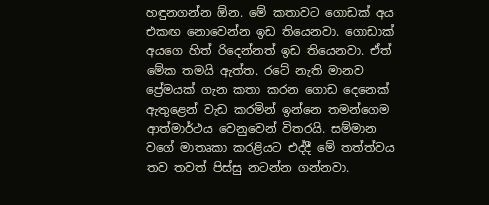හඳුනගන්න ඕන. මේ කතාවට ගොඩක් අය එකඟ නොවෙන්න ඉඩ තියෙනවා. ගොඩාක් අයගෙ හිත් රිදෙන්නත් ඉඩ තියෙනවා. ඒත් මේක තමයි ඇත්ත. රටේ නැති මානව ප්‍රේමයක් ගැන කතා කරන ගොඩ දෙනෙක් ඇතුළෙන් වැඩ කරමින් ඉන්නෙ තමන්ගෙම ආත්මාර්ථය වෙනුවෙන් විතරයි. සම්මාන වගේ මාතෘකා කරළියට එද්දී මේ තත්ත්වය තව තවත් පිස්සු නටන්න ගන්නවා.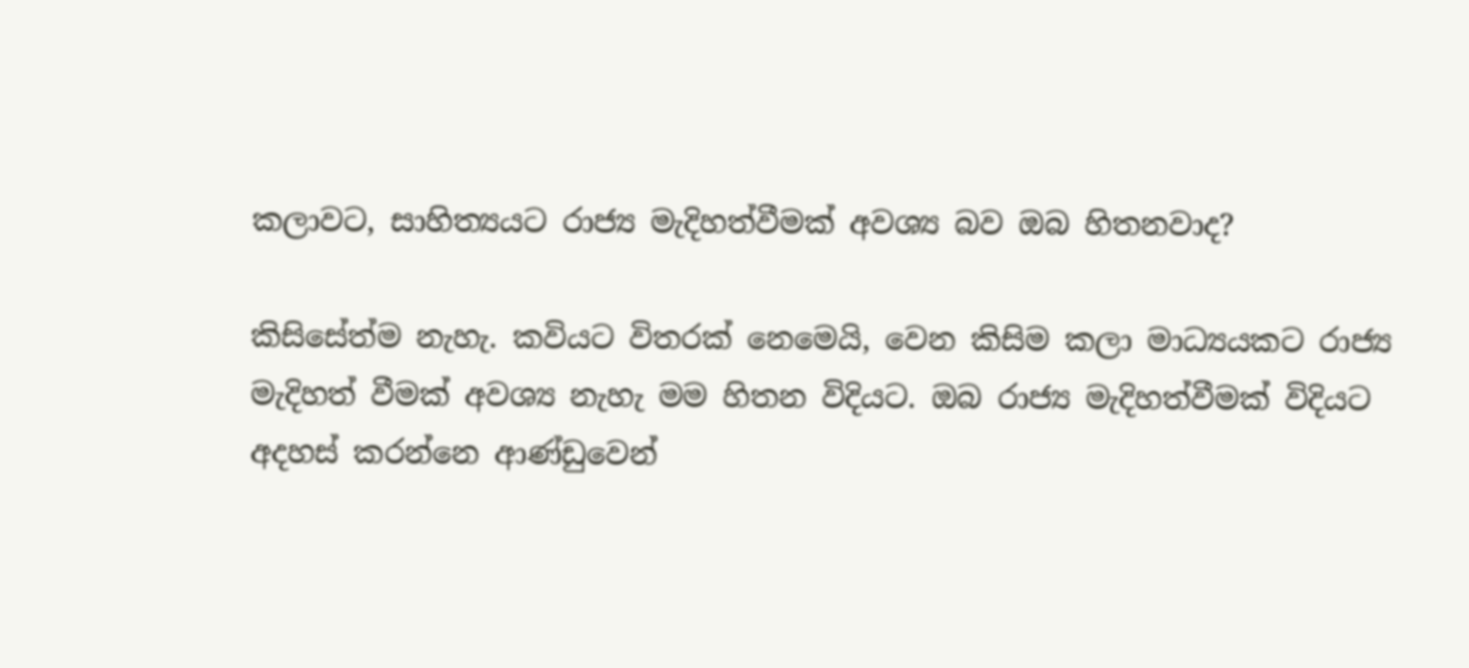කලාවට, සාහිත්‍යයට රාජ්‍ය මැදිහත්වීමක් අවශ්‍ය බව ඔබ හිතනවාද?

කිසිසේත්ම නැහැ. කවියට විතරක් නෙමෙයි, වෙන කිසිම කලා මාධ්‍යයකට රාජ්‍ය මැදිහත් වීමක් අවශ්‍ය නැහැ මම හිතන විදියට. ඔබ රාජ්‍ය මැදිහත්වීමක් විදියට අදහස් කරන්නෙ ආණ්ඩුවෙන්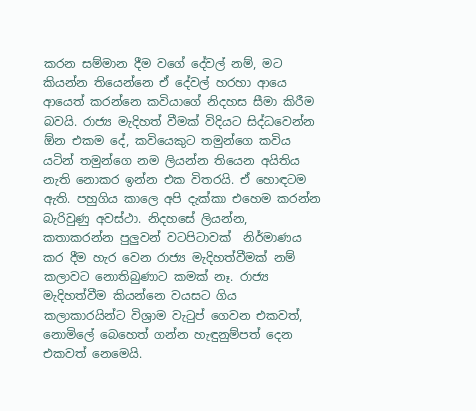කරන සම්මාන දීම වගේ දේවල් නම්, මට කියන්න තියෙන්නෙ ඒ දේවල් හරහා ආයෙ ආයෙත් කරන්නෙ කවියාගේ නිදහස සීමා කිරීම බවයි. රාජ්‍ය මැදිහත් වීමක් විදියට සිද්ධවෙන්න ඕන එකම දේ, කවියෙකුට තමුන්ගෙ කවිය යටින් තමුන්ගෙ නම ලියන්න තියෙන අයිතිය නැති නොකර ඉන්න එක විතරයි. ඒ හොඳටම ඇති. පහුගිය කාලෙ අපි දැක්කා එහෙම කරන්න බැරිවුණු අවස්ථා. නිදහසේ ලියන්න, කතාකරන්න පුලුවන් වටපිටාවක්  නිර්මාණය කර දීම හැර වෙන රාජ්‍ය මැදිහත්වීමක් නම් කලාවට නොතිබුණාට කමක් නෑ. රාජ්‍ය මැදිහත්වීම කියන්නෙ වයසට ගිය කලාකාරයින්ට විශ්‍රාම වැටුප් ගෙවන එකවත්, නොමිලේ බෙහෙත් ගන්න හැඳුනුම්පත් දෙන එකවත් නෙමෙයි.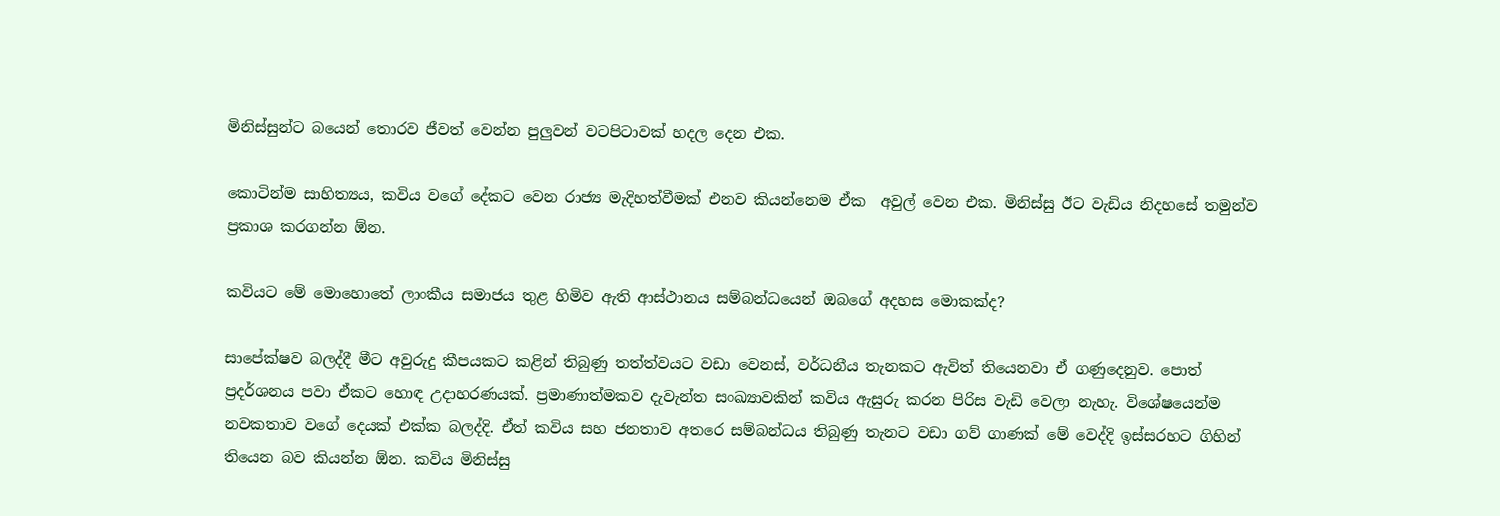මිනිස්සුන්ට බයෙන් තොරව ජීවත් වෙන්න පුලුවන් වටපිටාවක් හදල දෙන එක.

කොටින්ම සාහිත්‍යය, කවිය වගේ දේකට වෙන රාජ්‍ය මැදිහත්වීමක් එනව කියන්නෙම ඒක  අවුල් වෙන එක. මිනිස්සු ඊට වැඩිය නිදහසේ තමුන්ව ප්‍රකාශ කරගන්න ඕන.

කවියට මේ මොහොතේ ලාංකීය සමාජය තුළ හිමිව ඇති ආස්ථානය සම්බන්ධයෙන් ඔබගේ අදහස මොකක්ද?

සාපේක්ෂව බලද්දී මීට අවුරුදු කීපයකට කළින් තිබුණු තත්ත්වයට වඩා වෙනස්, වර්ධනීය තැනකට ඇවිත් තියෙනවා ඒ ගණුදෙනුව. පොත් ප්‍රදර්ශනය පවා ඒකට හොඳ උදාහරණයක්. ප්‍රමාණාත්මකව දැවැන්ත සංඛ්‍යාවකින් කවිය ඇසුරු කරන පිරිස වැඩි වෙලා නැහැ. විශේෂයෙන්ම නවකතාව වගේ දෙයක් එක්ක බලද්දි. ඒත් කවිය සහ ජනතාව අතරෙ සම්බන්ධය තිබුණු තැනට වඩා ගව් ගාණක් මේ වෙද්දි ඉස්සරහට ගිහින් තියෙන බව කියන්න ඕන. කවිය මිනිස්සු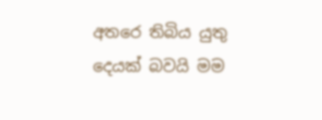අතරෙ තිබිය යුතු දෙයක් බවයි මම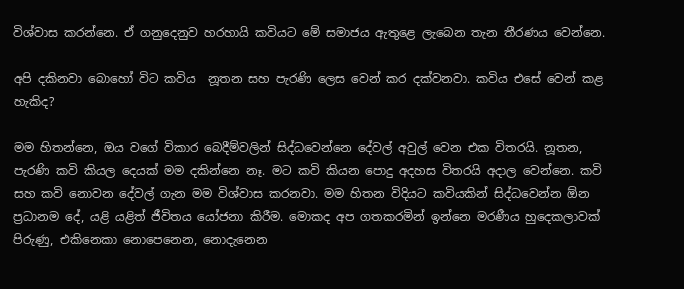විශ්වාස කරන්නෙ. ඒ ගනුදෙනුව හරහායි කවියට මේ සමාජය ඇතුළෙ ලැබෙන තැන තීරණය වෙන්නෙ.

අපි දකිනවා බොහෝ විට කවිය  නූතන සහ පැරණි ලෙස වෙන් කර දක්වනවා. කවිය එසේ වෙන් කළ හැකිද?

මම හිතන්නෙ, ඔය වගේ විකාර බෙදීම්වලින් සිද්ධවෙන්නෙ දේවල් අවුල් වෙන එක විතරයි. නූතන, පැරණි කවි කියල දෙයක් මම දකින්නෙ නෑ. මට කවි කියන පොදු අදහස විතරයි අදාල වෙන්නෙ. කවි සහ කවි නොවන දේවල් ගැන මම විශ්වාස කරනවා. මම හිතන විදියට කවියකින් සිද්ධවෙන්න ඕන ප්‍රධානම දේ, යළි යළිත් ජීවිතය යෝජනා කිරීම. මොකද අප ගතකරමින් ඉන්නෙ මරණීය හුදෙකලාවක් පිරුණු, එකිනෙකා නොපෙනෙන, නොදැනෙන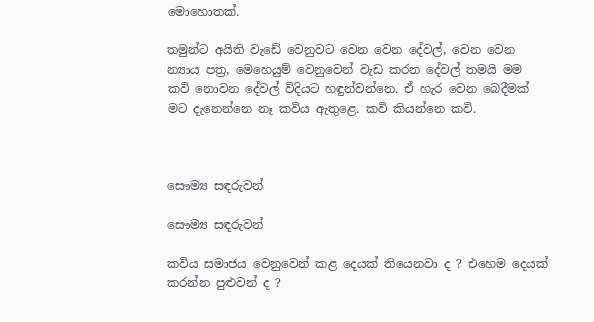මොහොතක්.

තමුන්ට අයිති වැඩේ වෙනුවට වෙන වෙන දේවල්, වෙන වෙන න්‍යාය පත්‍ර, මෙහෙයුම් වෙනුවෙන් වැඩ කරන දේවල් තමයි මම කවි නොවන දේවල් විදියට හඳුන්වන්නෙ. ඒ හැර වෙන බෙදීමක් මට දැනෙන්නෙ නෑ කවිය ඇතුළෙ. කවි කියන්නෙ කවි.



සෞම්‍ය සඳරුවන්

සෞම්‍ය සඳරුවන්

කවිය සමාජය වෙනුවෙන් කළ දෙයක් තියෙනවා ද ? එහෙම දෙයක් කරන්න පුළුවන් ද ?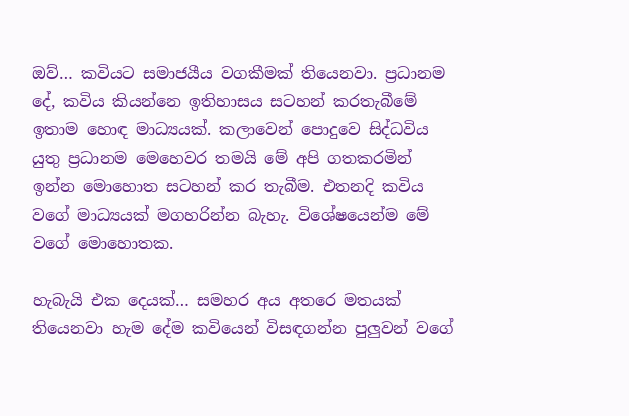ඔව්… කවියට සමාජයීය වගකීමක් තියෙනවා. ප්‍රධානම දේ, කවිය කියන්නෙ ඉතිහාසය සටහන් කරතැබීමේ ඉතාම හොඳ මාධ්‍යයක්. කලාවෙන් පොදුවෙ සිද්ධවිය යුතු ප්‍රධානම මෙහෙවර තමයි මේ අපි ගතකරමින් ඉන්න මොහොත සටහන් කර තැබීම. එතනදි කවිය වගේ මාධ්‍යයක් මගහරින්න බැහැ. විශේෂයෙන්ම මේ වගේ මොහොතක.

හැබැයි එක දෙයක්… සමහර අය අතරෙ මතයක් තියෙනවා හැම දේම කවියෙන් විසඳගන්න පුලුවන් වගේ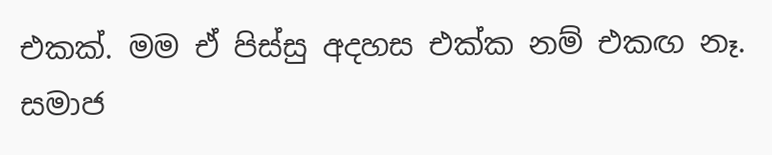එකක්. මම ඒ පිස්සු අදහස එක්ක නම් එකඟ නෑ. සමාජ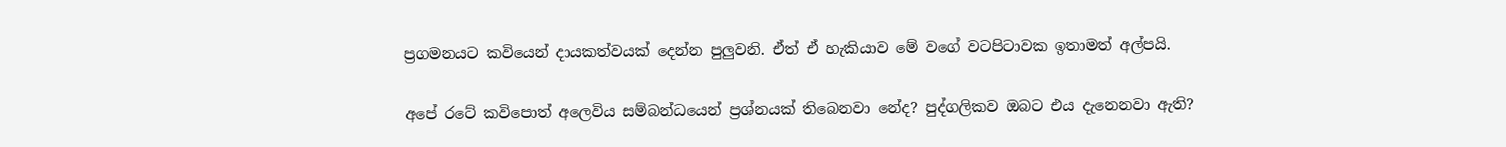ප්‍රගමනයට කවියෙන් දායකත්වයක් දෙන්න පුලුවනි. ඒත් ඒ හැකියාව මේ වගේ වටපිටාවක ඉතාමත් අල්පයි.

අපේ රටේ කවිපොත් අලෙවිය සම්බන්ධයෙන් ප්‍රශ්නයක් තිබෙනවා නේද? පුද්ගලිකව ඔබට එය දැනෙනවා ඇති?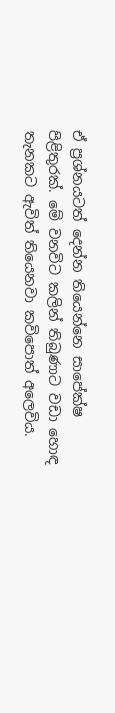ඒ ප්‍රශ්නයටත් දෙන්න තියෙන්නෙ සාපේක්ෂ පිළිතුරක්. මේ වනවිට කලින් තිබුණාට වඩා හොඳ තැනකට ඇවිත් තියෙනවා කවිපොත් අලෙවිය.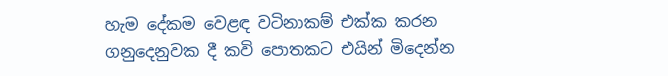හැම දේකම වෙළඳ වටිනාකම් එක්ක කරන ගනුදෙනුවක දී කවි පොතකට එයින් මිදෙන්න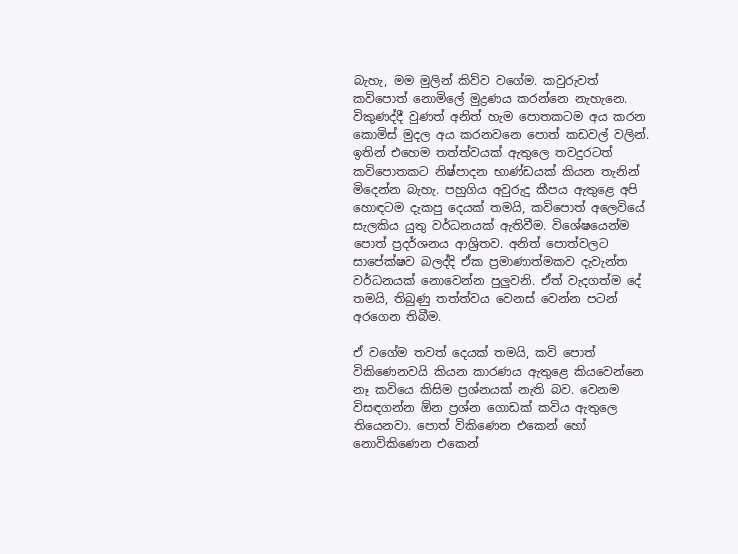බැහැ, මම මුලින් කිව්ව වගේම. කවුරුවත් කවිපොත් නොමිලේ මුද්‍රණය කරන්නෙ නැහැනෙ. විකුණද්දී වුණත් අනිත් හැම පොතකටම අය කරන කොමිස් මුදල අය කරනවනෙ පොත් කඩවල් වලින්. ඉතින් එහෙම තත්ත්වයක් ඇතුලෙ තවදුරටත් කවිපොතකට නිෂ්පාදන භාණ්ඩයක් කියන තැනින් මිදෙන්න බැහැ. පහුගිය අවුරුදු කීපය ඇතුළෙ අපි හොඳටම දැකපු දෙයක් තමයි, කවිපොත් අලෙවියේ සැලකිය යුතු වර්ධනයක් ඇතිවීම. විශේෂයෙන්ම පොත් ප්‍රදර්ශනය ආශ්‍රිතව. අනිත් පොත්වලට සාපේක්ෂව බලද්දි ඒක ප්‍රමාණාත්මකව දැවැන්ත වර්ධනයක් නොවෙන්න පුලුවනි. ඒත් වැදගත්ම දේ තමයි, තිබුණු තත්ත්වය වෙනස් වෙන්න පටන් අරගෙන තිබීම.

ඒ වගේම තවත් දෙයක් තමයි, කවි පොත් විකිණෙනවයි කියන කාරණය ඇතුළෙ කියවෙන්නෙ නෑ කවියෙ කිසිම ප්‍රශ්නයක් නැති බව. වෙනම විසඳගන්න ඕන ප්‍රශ්න ගොඩක් කවිය ඇතුලෙ තියෙනවා. පොත් විකිණෙන එකෙන් හෝ නොවිකිණෙන එකෙන්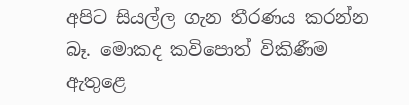අපිට සියල්ල ගැන තීරණය කරන්න බෑ. මොකද කවිපොත් විකිණීම ඇතුළෙ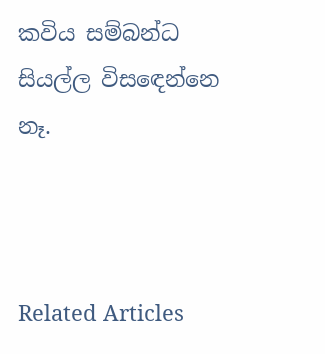කවිය සම්බන්ධ සියල්ල විසඳෙන්නෙ නෑ.



Related Articles